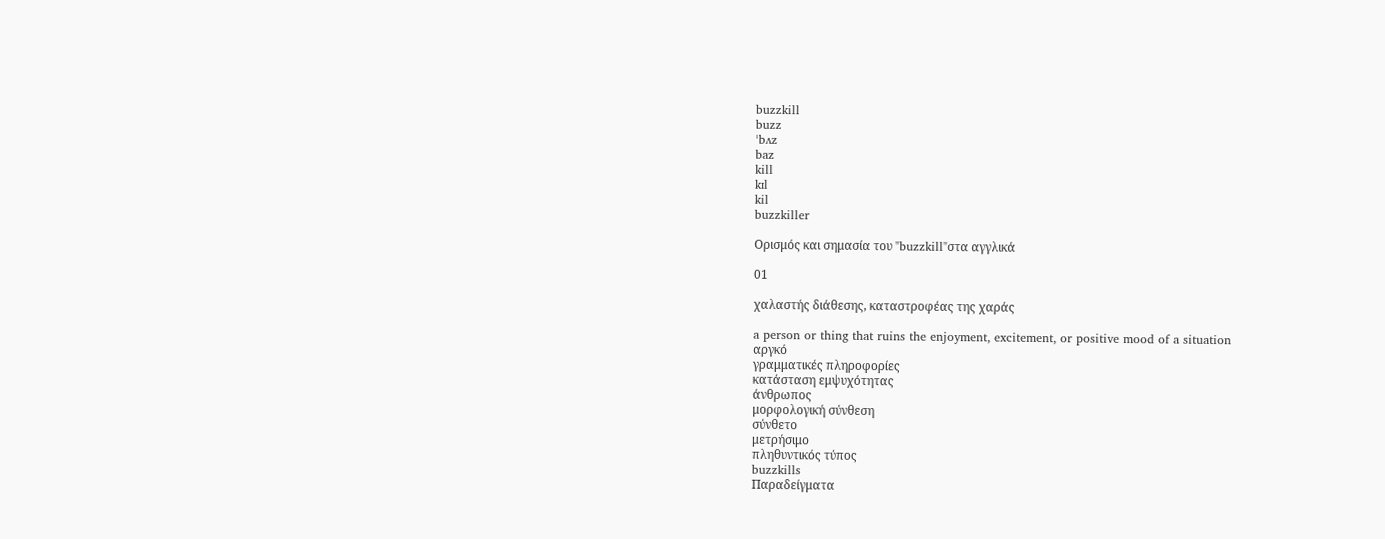buzzkill
buzz
ˈbʌz
baz
kill
kɪl
kil
buzzkiller

Ορισμός και σημασία του "buzzkill"στα αγγλικά

01

χαλαστής διάθεσης, καταστροφέας της χαράς

a person or thing that ruins the enjoyment, excitement, or positive mood of a situation
αργκό
γραμματικές πληροφορίες
κατάσταση εμψυχότητας
άνθρωπος
μορφολογική σύνθεση
σύνθετο
μετρήσιμο
πληθυντικός τύπος
buzzkills
Παραδείγματα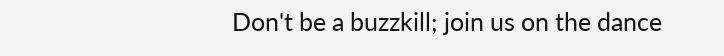Don't be a buzzkill; join us on the dance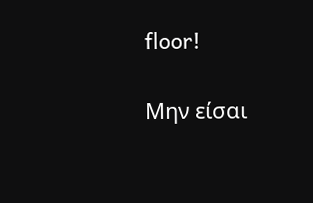floor!

Μην είσαι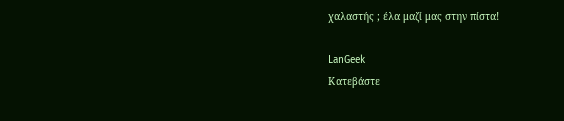χαλαστής ; έλα μαζί μας στην πίστα!

LanGeek
Κατεβάστε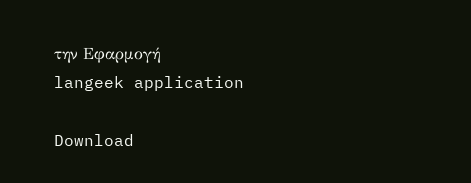την Εφαρμογή
langeek application

Download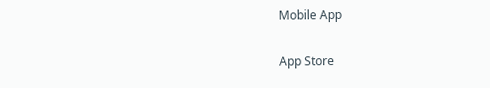Mobile App

App Store